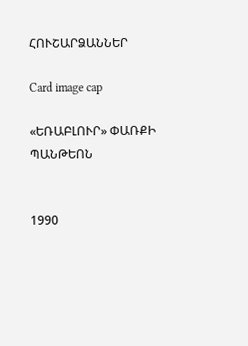ՀՈՒՇԱՐՁԱՆՆԵՐ

Card image cap

«ԵՌԱԲԼՈՒՐ» ՓԱՌՔԻ ՊԱՆԹԵՈՆ


1990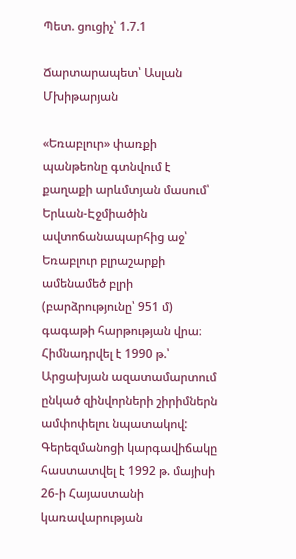Պետ. ցուցիչ՝ 1.7.1

Ճարտարապետ՝ Ասլան Մխիթարյան

«Եռաբլուր» փառքի պանթեոնը գտնվում է քաղաքի արևմտյան մասում՝ Երևան-Էջմիածին ավտոճանապարհից աջ՝ Եռաբլուր բլրաշարքի ամենամեծ բլրի (բարձրությունը՝ 951 մ) գագաթի հարթության վրա։ Հիմնադրվել է 1990 թ.՝ Արցախյան ազատամարտում ընկած զինվորների շիրիմներն ամփոփելու նպատակով: Գերեզմանոցի կարգավիճակը հաստատվել է 1992 թ. մայիսի 26-ի Հայաստանի կառավարության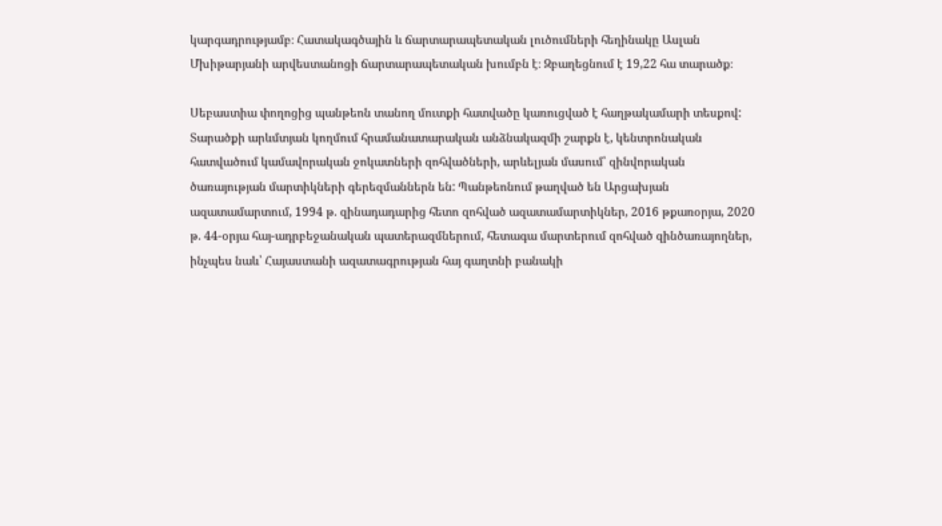կարգադրությամբ։ Հատակագծային և ճարտարապետական լուծումների հեղինակը Ասլան Մխիթարյանի արվեստանոցի ճարտարապետական խումբն է։ Զբաղեցնում է 19,22 հա տարածք։

Սեբաստիա փողոցից պանթեոն տանող մուտքի հատվածը կառուցված է հաղթակամարի տեսքով: Տարածքի արևմտյան կողմում հրամանատարական անձնակազմի շարքն է, կենտրոնական հատվածում կամավորական ջոկատների զոհվածների, արևելյան մասում՝ զինվորական ծառայության մարտիկների գերեզմաններն են: Պանթեոնում թաղված են Արցախյան ազատամարտում, 1994 թ. զինադադարից հետո զոհված ազատամարտիկներ, 2016 թքառօրյա, 2020 թ. 44-օրյա հայ-ադրբեջանական պատերազմներում, հետագա մարտերում զոհված զինծառայողներ, ինչպես նաև՝ Հայաստանի ազատագրության հայ գաղտնի բանակի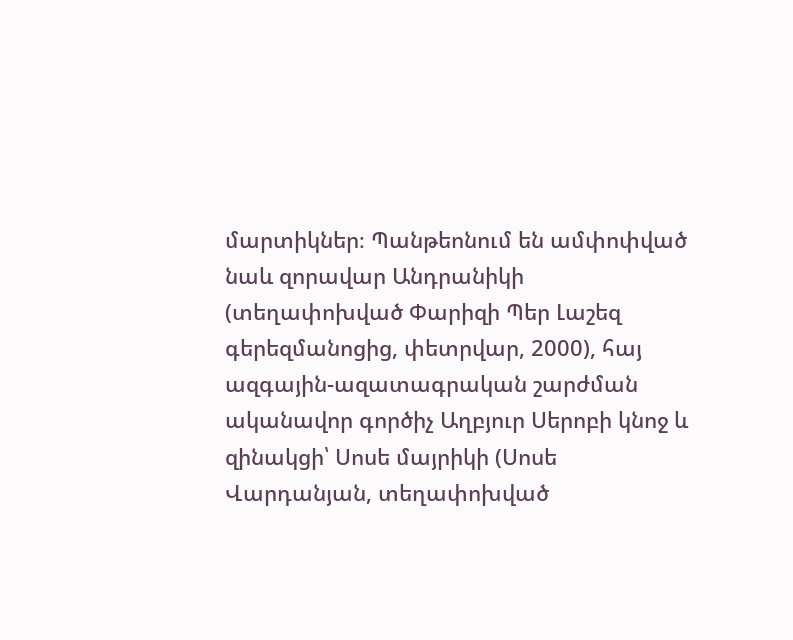մարտիկներ։ Պանթեոնում են ամփոփված նաև զորավար Անդրանիկի (տեղափոխված Փարիզի Պեր Լաշեզ գերեզմանոցից, փետրվար, 2000), հայ ազգային-ազատագրական շարժման ականավոր գործիչ Աղբյուր Սերոբի կնոջ և զինակցի՝ Սոսե մայրիկի (Սոսե Վարդանյան, տեղափոխված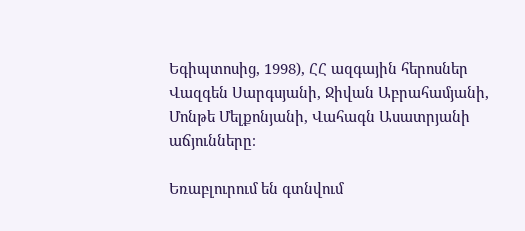Եգիպտոսից, 1998), ՀՀ ազգային հերոսներ Վազգեն Սարգսյանի, Ջիվան Աբրահամյանի, Մոնթե Մելքոնյանի, Վահագն Ասատրյանի աճյունները։

Եռաբլուրում են գտնվում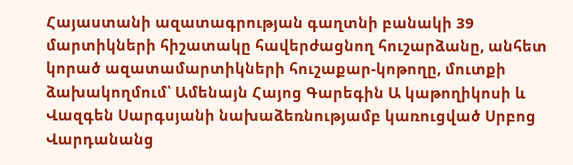Հայաստանի ազատագրության գաղտնի բանակի 39 մարտիկների հիշատակը հավերժացնող հուշարձանը, անհետ կորած ազատամարտիկների հուշաքար-կոթողը, մուտքի ձախակողմում՝ Ամենայն Հայոց Գարեգին Ա կաթողիկոսի և Վազգեն Սարգսյանի նախաձեռնությամբ կառուցված Սրբոց Վարդանանց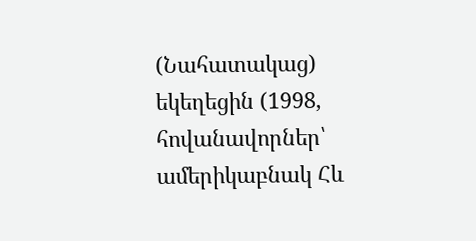(Նահատակաց) եկեղեցին (1998, հովանավորներ՝ ամերիկաբնակ Հև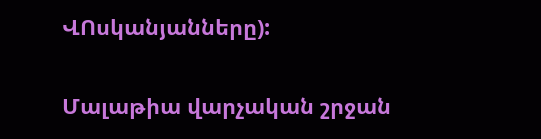ՎՈսկանյանները):


Մալաթիա վարչական շրջան